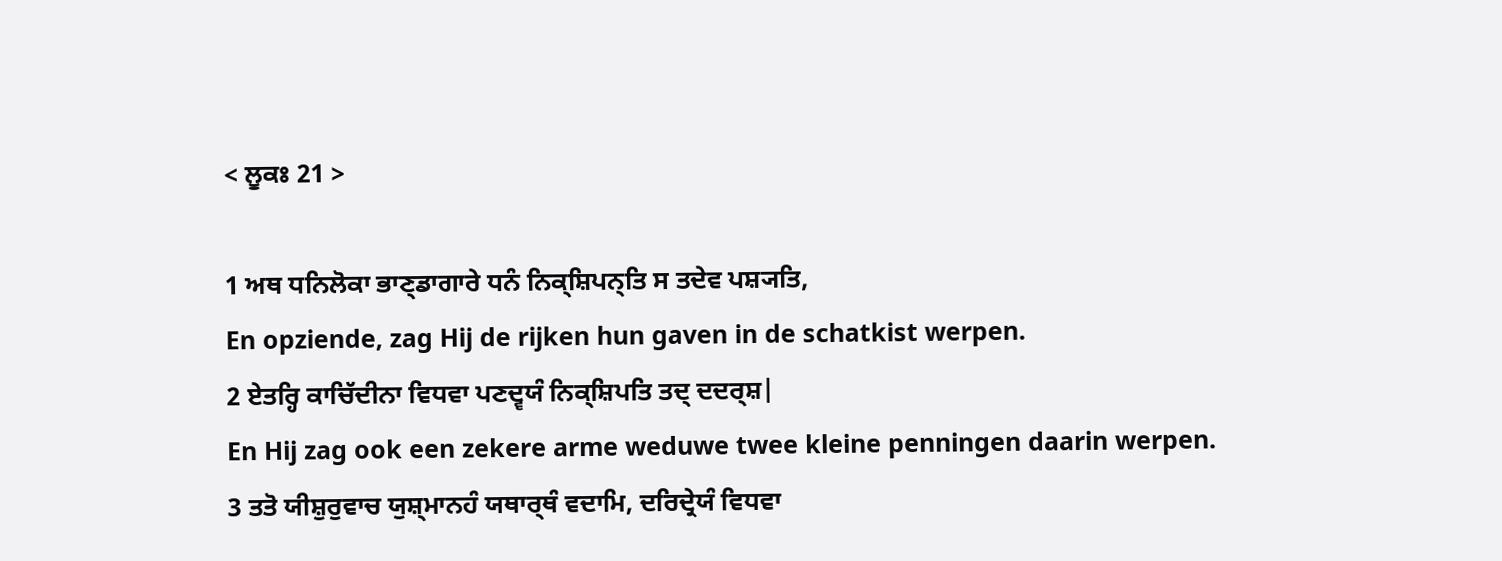< ਲੂਕਃ 21 >

1 ਅਥ ਧਨਿਲੋਕਾ ਭਾਣ੍ਡਾਗਾਰੇ ਧਨੰ ਨਿਕ੍ਸ਼ਿਪਨ੍ਤਿ ਸ ਤਦੇਵ ਪਸ਼੍ਯਤਿ,
En opziende, zag Hij de rijken hun gaven in de schatkist werpen.
2 ਏਤਰ੍ਹਿ ਕਾਚਿੱਦੀਨਾ ਵਿਧਵਾ ਪਣਦ੍ਵਯੰ ਨਿਕ੍ਸ਼ਿਪਤਿ ਤਦ੍ ਦਦਰ੍ਸ਼|
En Hij zag ook een zekere arme weduwe twee kleine penningen daarin werpen.
3 ਤਤੋ ਯੀਸ਼ੁਰੁਵਾਚ ਯੁਸ਼੍ਮਾਨਹੰ ਯਥਾਰ੍ਥੰ ਵਦਾਮਿ, ਦਰਿਦ੍ਰੇਯੰ ਵਿਧਵਾ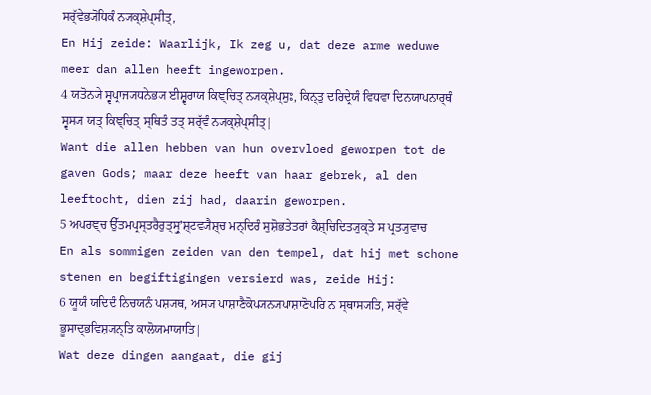ਸਰ੍ੱਵੇਭ੍ਯੋਧਿਕੰ ਨ੍ਯਕ੍ਸ਼ੇਪ੍ਸੀਤ੍,
En Hij zeide: Waarlijk, Ik zeg u, dat deze arme weduwe meer dan allen heeft ingeworpen.
4 ਯਤੋਨ੍ਯੇ ਸ੍ਵਪ੍ਰਾਜ੍ਯਧਨੇਭ੍ਯ ਈਸ਼੍ਵਰਾਯ ਕਿਞ੍ਚਿਤ੍ ਨ੍ਯਕ੍ਸ਼ੇਪ੍ਸੁਃ, ਕਿਨ੍ਤੁ ਦਰਿਦ੍ਰੇਯੰ ਵਿਧਵਾ ਦਿਨਯਾਪਨਾਰ੍ਥੰ ਸ੍ਵਸ੍ਯ ਯਤ੍ ਕਿਞ੍ਚਿਤ੍ ਸ੍ਥਿਤੰ ਤਤ੍ ਸਰ੍ੱਵੰ ਨ੍ਯਕ੍ਸ਼ੇਪ੍ਸੀਤ੍|
Want die allen hebben van hun overvloed geworpen tot de gaven Gods; maar deze heeft van haar gebrek, al den leeftocht, dien zij had, daarin geworpen.
5 ਅਪਰਞ੍ਚ ਉੱਤਮਪ੍ਰਸ੍ਤਰੈਰੁਤ੍ਸ੍ਰੁʼਸ਼੍ਟਵ੍ਯੈਸ਼੍ਚ ਮਨ੍ਦਿਰੰ ਸੁਸ਼ੋਭਤੇਤਰਾਂ ਕੈਸ਼੍ਚਿਦਿਤ੍ਯੁਕ੍ਤੇ ਸ ਪ੍ਰਤ੍ਯੁਵਾਚ
En als sommigen zeiden van den tempel, dat hij met schone stenen en begiftigingen versierd was, zeide Hij:
6 ਯੂਯੰ ਯਦਿਦੰ ਨਿਚਯਨੰ ਪਸ਼੍ਯਥ, ਅਸ੍ਯ ਪਾਸ਼ਾਣੈਕੋਪ੍ਯਨ੍ਯਪਾਸ਼ਾਣੋਪਰਿ ਨ ਸ੍ਥਾਸ੍ਯਤਿ, ਸਰ੍ੱਵੇ ਭੂਸਾਦ੍ਭਵਿਸ਼੍ਯਨ੍ਤਿ ਕਾਲੋਯਮਾਯਾਤਿ|
Wat deze dingen aangaat, die gij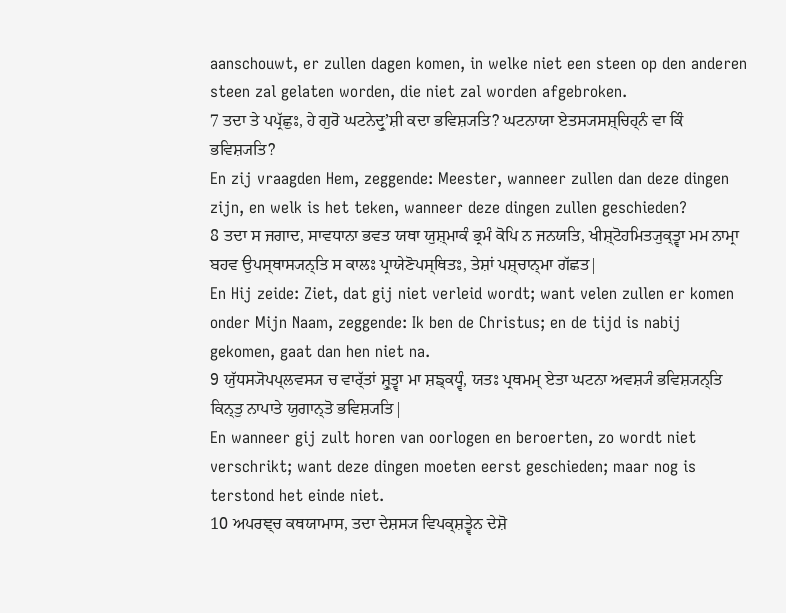aanschouwt, er zullen dagen komen, in welke niet een steen op den anderen steen zal gelaten worden, die niet zal worden afgebroken.
7 ਤਦਾ ਤੇ ਪਪ੍ਰੱਛੁਃ, ਹੇ ਗੁਰੋ ਘਟਨੇਦ੍ਰੁʼਸ਼ੀ ਕਦਾ ਭਵਿਸ਼੍ਯਤਿ? ਘਟਨਾਯਾ ਏਤਸ੍ਯਸਸ਼੍ਚਿਹ੍ਨੰ ਵਾ ਕਿੰ ਭਵਿਸ਼੍ਯਤਿ?
En zij vraagden Hem, zeggende: Meester, wanneer zullen dan deze dingen zijn, en welk is het teken, wanneer deze dingen zullen geschieden?
8 ਤਦਾ ਸ ਜਗਾਦ, ਸਾਵਧਾਨਾ ਭਵਤ ਯਥਾ ਯੁਸ਼੍ਮਾਕੰ ਭ੍ਰਮੰ ਕੋਪਿ ਨ ਜਨਯਤਿ, ਖੀਸ਼੍ਟੋਹਮਿਤ੍ਯੁਕ੍ਤ੍ਵਾ ਮਮ ਨਾਮ੍ਰਾ ਬਹਵ ਉਪਸ੍ਥਾਸ੍ਯਨ੍ਤਿ ਸ ਕਾਲਃ ਪ੍ਰਾਯੇਣੋਪਸ੍ਥਿਤਃ, ਤੇਸ਼ਾਂ ਪਸ਼੍ਚਾਨ੍ਮਾ ਗੱਛਤ|
En Hij zeide: Ziet, dat gij niet verleid wordt; want velen zullen er komen onder Mijn Naam, zeggende: Ik ben de Christus; en de tijd is nabij gekomen, gaat dan hen niet na.
9 ਯੁੱਧਸ੍ਯੋਪਪ੍ਲਵਸ੍ਯ ਚ ਵਾਰ੍ੱਤਾਂ ਸ਼੍ਰੁਤ੍ਵਾ ਮਾ ਸ਼ਙ੍ਕਧ੍ਵੰ, ਯਤਃ ਪ੍ਰਥਮਮ੍ ਏਤਾ ਘਟਨਾ ਅਵਸ਼੍ਯੰ ਭਵਿਸ਼੍ਯਨ੍ਤਿ ਕਿਨ੍ਤੁ ਨਾਪਾਤੇ ਯੁਗਾਨ੍ਤੋ ਭਵਿਸ਼੍ਯਤਿ|
En wanneer gij zult horen van oorlogen en beroerten, zo wordt niet verschrikt; want deze dingen moeten eerst geschieden; maar nog is terstond het einde niet.
10 ਅਪਰਞ੍ਚ ਕਥਯਾਮਾਸ, ਤਦਾ ਦੇਸ਼ਸ੍ਯ ਵਿਪਕ੍ਸ਼ਤ੍ਵੇਨ ਦੇਸ਼ੋ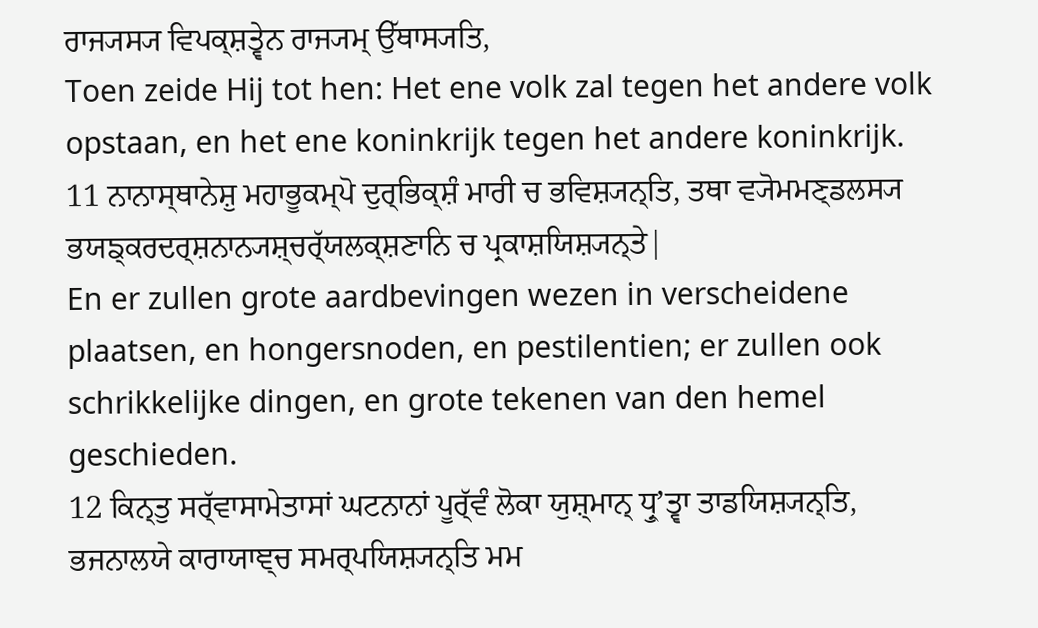ਰਾਜ੍ਯਸ੍ਯ ਵਿਪਕ੍ਸ਼ਤ੍ਵੇਨ ਰਾਜ੍ਯਮ੍ ਉੱਥਾਸ੍ਯਤਿ,
Toen zeide Hij tot hen: Het ene volk zal tegen het andere volk opstaan, en het ene koninkrijk tegen het andere koninkrijk.
11 ਨਾਨਾਸ੍ਥਾਨੇਸ਼ੁ ਮਹਾਭੂਕਮ੍ਪੋ ਦੁਰ੍ਭਿਕ੍ਸ਼ੰ ਮਾਰੀ ਚ ਭਵਿਸ਼੍ਯਨ੍ਤਿ, ਤਥਾ ਵ੍ਯੋਮਮਣ੍ਡਲਸ੍ਯ ਭਯਙ੍ਕਰਦਰ੍ਸ਼ਨਾਨ੍ਯਸ਼੍ਚਰ੍ੱਯਲਕ੍ਸ਼ਣਾਨਿ ਚ ਪ੍ਰਕਾਸ਼ਯਿਸ਼੍ਯਨ੍ਤੇ|
En er zullen grote aardbevingen wezen in verscheidene plaatsen, en hongersnoden, en pestilentien; er zullen ook schrikkelijke dingen, en grote tekenen van den hemel geschieden.
12 ਕਿਨ੍ਤੁ ਸਰ੍ੱਵਾਸਾਮੇਤਾਸਾਂ ਘਟਨਾਨਾਂ ਪੂਰ੍ੱਵੰ ਲੋਕਾ ਯੁਸ਼੍ਮਾਨ੍ ਧ੍ਰੁʼਤ੍ਵਾ ਤਾਡਯਿਸ਼੍ਯਨ੍ਤਿ, ਭਜਨਾਲਯੇ ਕਾਰਾਯਾਞ੍ਚ ਸਮਰ੍ਪਯਿਸ਼੍ਯਨ੍ਤਿ ਮਮ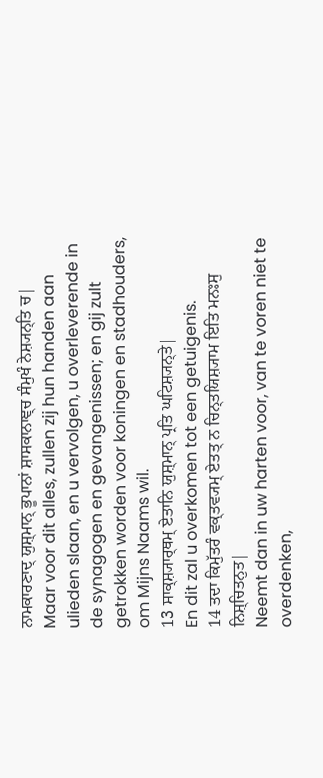ਨਾਮਕਾਰਣਾਦ੍ ਯੁਸ਼੍ਮਾਨ੍ ਭੂਪਾਨਾਂ ਸ਼ਾਸਕਾਨਾਞ੍ਚ ਸੰਮੁਖੰ ਨੇਸ਼੍ਯਨ੍ਤਿ ਚ|
Maar voor dit alles, zullen zij hun handen aan ulieden slaan, en u vervolgen, u overleverende in de synagogen en gevangenissen; en gij zult getrokken worden voor koningen en stadhouders, om Mijns Naams wil.
13 ਸਾਕ੍ਸ਼੍ਯਾਰ੍ਥਮ੍ ਏਤਾਨਿ ਯੁਸ਼੍ਮਾਨ੍ ਪ੍ਰਤਿ ਘਟਿਸ਼੍ਯਨ੍ਤੇ|
En dit zal u overkomen tot een getuigenis.
14 ਤਦਾ ਕਿਮੁੱਤਰੰ ਵਕ੍ਤਵ੍ਯਮ੍ ਏਤਤ੍ ਨ ਚਿਨ੍ਤਯਿਸ਼੍ਯਾਮ ਇਤਿ ਮਨਃਸੁ ਨਿਸ਼੍ਚਿਤਨੁਤ|
Neemt dan in uw harten voor, van te voren niet te overdenken,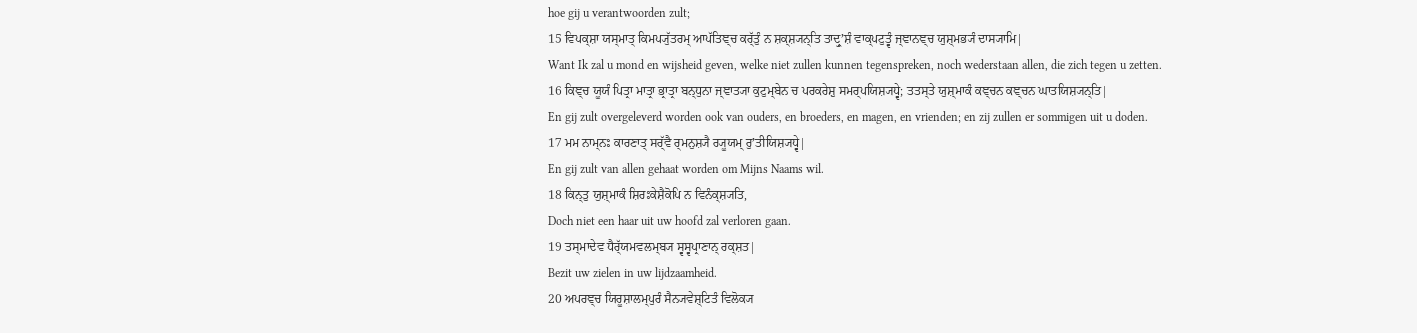hoe gij u verantwoorden zult;
15 ਵਿਪਕ੍ਸ਼ਾ ਯਸ੍ਮਾਤ੍ ਕਿਮਪ੍ਯੁੱਤਰਮ੍ ਆਪੱਤਿਞ੍ਚ ਕਰ੍ੱਤੁੰ ਨ ਸ਼ਕ੍ਸ਼੍ਯਨ੍ਤਿ ਤਾਦ੍ਰੁʼਸ਼ੰ ਵਾਕ੍ਪਟੁਤ੍ਵੰ ਜ੍ਞਾਨਞ੍ਚ ਯੁਸ਼੍ਮਭ੍ਯੰ ਦਾਸ੍ਯਾਮਿ|
Want Ik zal u mond en wijsheid geven, welke niet zullen kunnen tegenspreken, noch wederstaan allen, die zich tegen u zetten.
16 ਕਿਞ੍ਚ ਯੂਯੰ ਪਿਤ੍ਰਾ ਮਾਤ੍ਰਾ ਭ੍ਰਾਤ੍ਰਾ ਬਨ੍ਧੁਨਾ ਜ੍ਞਾਤ੍ਯਾ ਕੁਟੁਮ੍ਬੇਨ ਚ ਪਰਕਰੇਸ਼ੁ ਸਮਰ੍ਪਯਿਸ਼੍ਯਧ੍ਵੇ; ਤਤਸ੍ਤੇ ਯੁਸ਼੍ਮਾਕੰ ਕਞ੍ਚਨ ਕਞ੍ਚਨ ਘਾਤਯਿਸ਼੍ਯਨ੍ਤਿ|
En gij zult overgeleverd worden ook van ouders, en broeders, en magen, en vrienden; en zij zullen er sommigen uit u doden.
17 ਮਮ ਨਾਮ੍ਨਃ ਕਾਰਣਾਤ੍ ਸਰ੍ੱਵੈ ਰ੍ਮਨੁਸ਼੍ਯੈ ਰ੍ਯੂਯਮ੍ ਰੁʼਤੀਯਿਸ਼੍ਯਧ੍ਵੇ|
En gij zult van allen gehaat worden om Mijns Naams wil.
18 ਕਿਨ੍ਤੁ ਯੁਸ਼੍ਮਾਕੰ ਸ਼ਿਰਃਕੇਸ਼ੈਕੋਪਿ ਨ ਵਿਨੰਕ੍ਸ਼੍ਯਤਿ,
Doch niet een haar uit uw hoofd zal verloren gaan.
19 ਤਸ੍ਮਾਦੇਵ ਧੈਰ੍ੱਯਮਵਲਮ੍ਬ੍ਯ ਸ੍ਵਸ੍ਵਪ੍ਰਾਣਾਨ੍ ਰਕ੍ਸ਼ਤ|
Bezit uw zielen in uw lijdzaamheid.
20 ਅਪਰਞ੍ਚ ਯਿਰੂਸ਼ਾਲਮ੍ਪੁਰੰ ਸੈਨ੍ਯਵੇਸ਼੍ਟਿਤੰ ਵਿਲੋਕ੍ਯ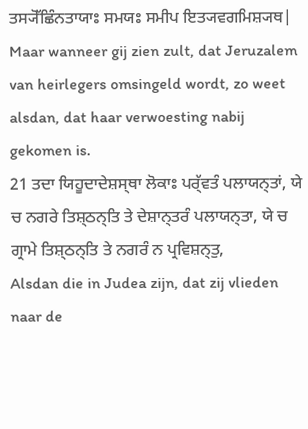ਤਸ੍ਯੋੱਛਿੰਨਤਾਯਾਃ ਸਮਯਃ ਸਮੀਪ ਇਤ੍ਯਵਗਮਿਸ਼੍ਯਥ|
Maar wanneer gij zien zult, dat Jeruzalem van heirlegers omsingeld wordt, zo weet alsdan, dat haar verwoesting nabij gekomen is.
21 ਤਦਾ ਯਿਹੂਦਾਦੇਸ਼ਸ੍ਥਾ ਲੋਕਾਃ ਪਰ੍ੱਵਤੰ ਪਲਾਯਨ੍ਤਾਂ, ਯੇ ਚ ਨਗਰੇ ਤਿਸ਼੍ਠਨ੍ਤਿ ਤੇ ਦੇਸ਼ਾਨ੍ਤਰੰ ਪਲਾਯਨ੍ਤਾ, ਯੇ ਚ ਗ੍ਰਾਮੇ ਤਿਸ਼੍ਠਨ੍ਤਿ ਤੇ ਨਗਰੰ ਨ ਪ੍ਰਵਿਸ਼ਨ੍ਤੁ,
Alsdan die in Judea zijn, dat zij vlieden naar de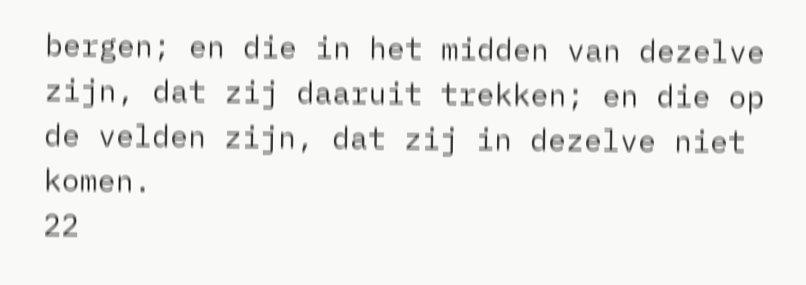bergen; en die in het midden van dezelve zijn, dat zij daaruit trekken; en die op de velden zijn, dat zij in dezelve niet komen.
22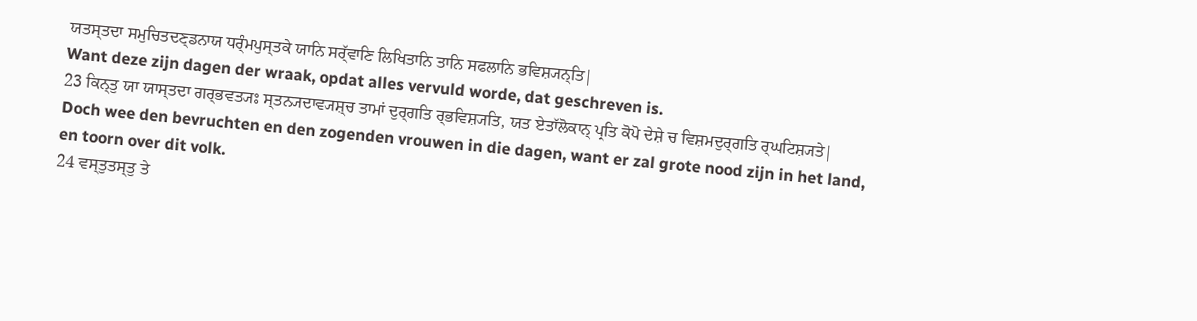ਯਤਸ੍ਤਦਾ ਸਮੁਚਿਤਦਣ੍ਡਨਾਯ ਧਰ੍ੰਮਪੁਸ੍ਤਕੇ ਯਾਨਿ ਸਰ੍ੱਵਾਣਿ ਲਿਖਿਤਾਨਿ ਤਾਨਿ ਸਫਲਾਨਿ ਭਵਿਸ਼੍ਯਨ੍ਤਿ|
Want deze zijn dagen der wraak, opdat alles vervuld worde, dat geschreven is.
23 ਕਿਨ੍ਤੁ ਯਾ ਯਾਸ੍ਤਦਾ ਗਰ੍ਭਵਤ੍ਯਃ ਸ੍ਤਨ੍ਯਦਾਵ੍ਯਸ਼੍ਚ ਤਾਮਾਂ ਦੁਰ੍ਗਤਿ ਰ੍ਭਵਿਸ਼੍ਯਤਿ, ਯਤ ਏਤਾੱਲੋਕਾਨ੍ ਪ੍ਰਤਿ ਕੋਪੋ ਦੇਸ਼ੇ ਚ ਵਿਸ਼ਮਦੁਰ੍ਗਤਿ ਰ੍ਘਟਿਸ਼੍ਯਤੇ|
Doch wee den bevruchten en den zogenden vrouwen in die dagen, want er zal grote nood zijn in het land, en toorn over dit volk.
24 ਵਸ੍ਤੁਤਸ੍ਤੁ ਤੇ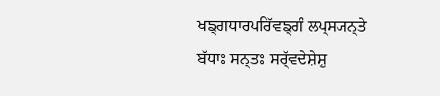ਖਙ੍ਗਧਾਰਪਰਿੱਵਙ੍ਗੰ ਲਪ੍ਸ੍ਯਨ੍ਤੇ ਬੱਧਾਃ ਸਨ੍ਤਃ ਸਰ੍ੱਵਦੇਸ਼ੇਸ਼ੁ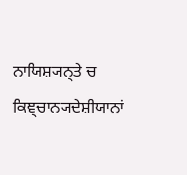ਨਾਯਿਸ਼੍ਯਨ੍ਤੇ ਚ ਕਿਞ੍ਚਾਨ੍ਯਦੇਸ਼ੀਯਾਨਾਂ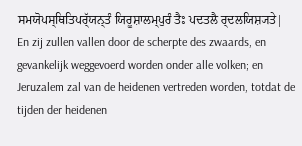ਸਮਯੋਪਸ੍ਥਿਤਿਪਰ੍ੱਯਨ੍ਤੰ ਯਿਰੂਸ਼ਾਲਮ੍ਪੁਰੰ ਤੈਃ ਪਦਤਲੈ ਰ੍ਦਲਯਿਸ਼੍ਯਤੇ|
En zij zullen vallen door de scherpte des zwaards, en gevankelijk weggevoerd worden onder alle volken; en Jeruzalem zal van de heidenen vertreden worden, totdat de tijden der heidenen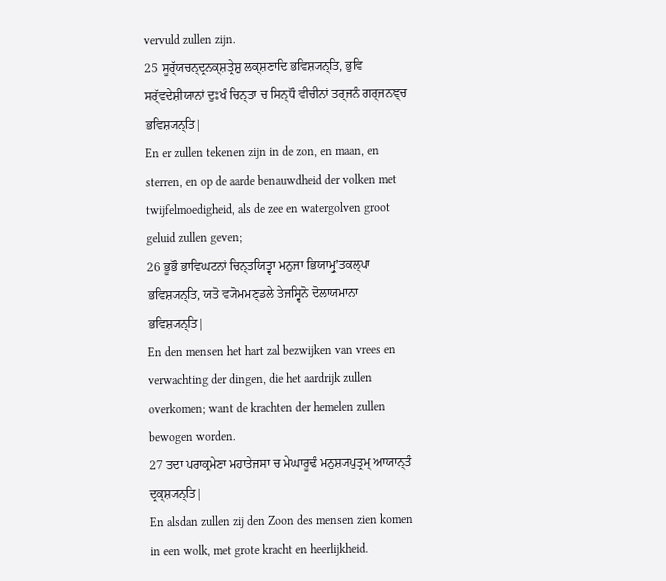vervuld zullen zijn.
25 ਸੂਰ੍ੱਯਚਨ੍ਦ੍ਰਨਕ੍ਸ਼ਤ੍ਰੇਸ਼ੁ ਲਕ੍ਸ਼ਣਾਦਿ ਭਵਿਸ਼੍ਯਨ੍ਤਿ, ਭੁਵਿ ਸਰ੍ੱਵਦੇਸ਼ੀਯਾਨਾਂ ਦੁਃਖੰ ਚਿਨ੍ਤਾ ਚ ਸਿਨ੍ਧੌ ਵੀਚੀਨਾਂ ਤਰ੍ਜਨੰ ਗਰ੍ਜਨਞ੍ਚ ਭਵਿਸ਼੍ਯਨ੍ਤਿ|
En er zullen tekenen zijn in de zon, en maan, en sterren, en op de aarde benauwdheid der volken met twijfelmoedigheid, als de zee en watergolven groot geluid zullen geven;
26 ਭੂਭੌ ਭਾਵਿਘਟਨਾਂ ਚਿਨ੍ਤਯਿਤ੍ਵਾ ਮਨੁਜਾ ਭਿਯਾਮ੍ਰੁʼਤਕਲ੍ਪਾ ਭਵਿਸ਼੍ਯਨ੍ਤਿ, ਯਤੋ ਵ੍ਯੋਮਮਣ੍ਡਲੇ ਤੇਜਸ੍ਵਿਨੋ ਦੋਲਾਯਮਾਨਾ ਭਵਿਸ਼੍ਯਨ੍ਤਿ|
En den mensen het hart zal bezwijken van vrees en verwachting der dingen, die het aardrijk zullen overkomen; want de krachten der hemelen zullen bewogen worden.
27 ਤਦਾ ਪਰਾਕ੍ਰਮੇਣਾ ਮਹਾਤੇਜਸਾ ਚ ਮੇਘਾਰੂਢੰ ਮਨੁਸ਼੍ਯਪੁਤ੍ਰਮ੍ ਆਯਾਨ੍ਤੰ ਦ੍ਰਕ੍ਸ਼੍ਯਨ੍ਤਿ|
En alsdan zullen zij den Zoon des mensen zien komen in een wolk, met grote kracht en heerlijkheid.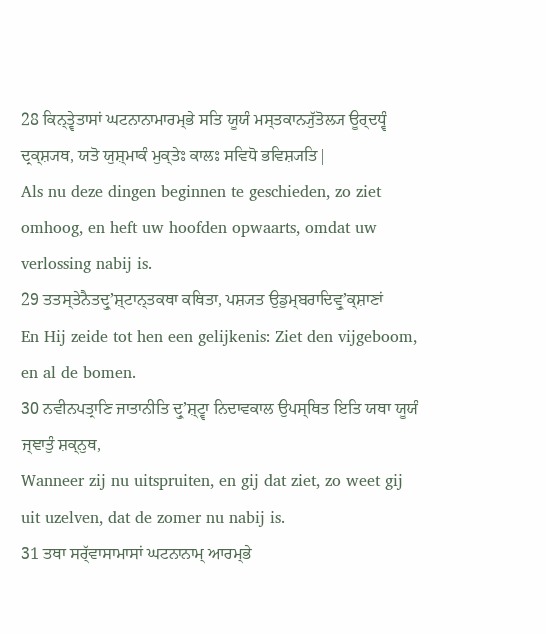28 ਕਿਨ੍ਤ੍ਵੇਤਾਸਾਂ ਘਟਨਾਨਾਮਾਰਮ੍ਭੇ ਸਤਿ ਯੂਯੰ ਮਸ੍ਤਕਾਨ੍ਯੁੱਤੋਲ੍ਯ ਊਰ੍ਦਧ੍ਵੰ ਦ੍ਰਕ੍ਸ਼੍ਯਥ, ਯਤੋ ਯੁਸ਼੍ਮਾਕੰ ਮੁਕ੍ਤੇਃ ਕਾਲਃ ਸਵਿਧੋ ਭਵਿਸ਼੍ਯਤਿ|
Als nu deze dingen beginnen te geschieden, zo ziet omhoog, en heft uw hoofden opwaarts, omdat uw verlossing nabij is.
29 ਤਤਸ੍ਤੇਨੈਤਦ੍ਰੁʼਸ਼੍ਟਾਨ੍ਤਕਥਾ ਕਥਿਤਾ, ਪਸ਼੍ਯਤ ਉਡੁਮ੍ਬਰਾਦਿਵ੍ਰੁʼਕ੍ਸ਼ਾਣਾਂ
En Hij zeide tot hen een gelijkenis: Ziet den vijgeboom, en al de bomen.
30 ਨਵੀਨਪਤ੍ਰਾਣਿ ਜਾਤਾਨੀਤਿ ਦ੍ਰੁʼਸ਼੍ਟ੍ਵਾ ਨਿਦਾਵਕਾਲ ਉਪਸ੍ਥਿਤ ਇਤਿ ਯਥਾ ਯੂਯੰ ਜ੍ਞਾਤੁੰ ਸ਼ਕ੍ਨੁਥ,
Wanneer zij nu uitspruiten, en gij dat ziet, zo weet gij uit uzelven, dat de zomer nu nabij is.
31 ਤਥਾ ਸਰ੍ੱਵਾਸਾਮਾਸਾਂ ਘਟਨਾਨਾਮ੍ ਆਰਮ੍ਭੇ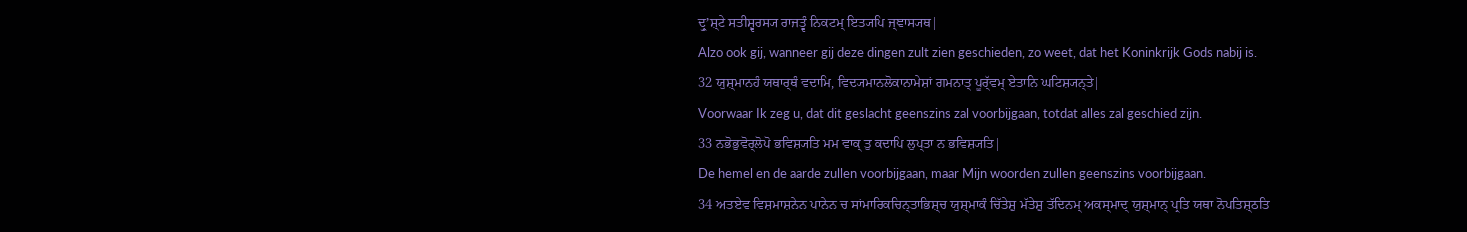ਦ੍ਰੁʼਸ਼੍ਟੇ ਸਤੀਸ਼੍ਵਰਸ੍ਯ ਰਾਜਤ੍ਵੰ ਨਿਕਟਮ੍ ਇਤ੍ਯਪਿ ਜ੍ਞਾਸ੍ਯਥ|
Alzo ook gij, wanneer gij deze dingen zult zien geschieden, zo weet, dat het Koninkrijk Gods nabij is.
32 ਯੁਸ਼੍ਮਾਨਹੰ ਯਥਾਰ੍ਥੰ ਵਦਾਮਿ, ਵਿਦ੍ਯਮਾਨਲੋਕਾਨਾਮੇਸ਼ਾਂ ਗਮਨਾਤ੍ ਪੂਰ੍ੱਵਮ੍ ਏਤਾਨਿ ਘਟਿਸ਼੍ਯਨ੍ਤੇ|
Voorwaar Ik zeg u, dat dit geslacht geenszins zal voorbijgaan, totdat alles zal geschied zijn.
33 ਨਭੋਭੁਵੋਰ੍ਲੋਪੋ ਭਵਿਸ਼੍ਯਤਿ ਮਮ ਵਾਕ੍ ਤੁ ਕਦਾਪਿ ਲੁਪ੍ਤਾ ਨ ਭਵਿਸ਼੍ਯਤਿ|
De hemel en de aarde zullen voorbijgaan, maar Mijn woorden zullen geenszins voorbijgaan.
34 ਅਤਏਵ ਵਿਸ਼ਮਾਸ਼ਨੇਨ ਪਾਨੇਨ ਚ ਸਾਂਮਾਰਿਕਚਿਨ੍ਤਾਭਿਸ਼੍ਚ ਯੁਸ਼੍ਮਾਕੰ ਚਿੱਤੇਸ਼ੁ ਮੱਤੇਸ਼ੁ ਤੱਦਿਨਮ੍ ਅਕਸ੍ਮਾਦ੍ ਯੁਸ਼੍ਮਾਨ੍ ਪ੍ਰਤਿ ਯਥਾ ਨੋਪਤਿਸ਼੍ਠਤਿ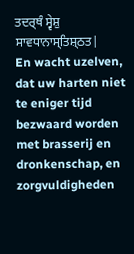ਤਦਰ੍ਥੰ ਸ੍ਵੇਸ਼ੁ ਸਾਵਧਾਨਾਸ੍ਤਿਸ਼੍ਠਤ|
En wacht uzelven, dat uw harten niet te eniger tijd bezwaard worden met brasserij en dronkenschap, en zorgvuldigheden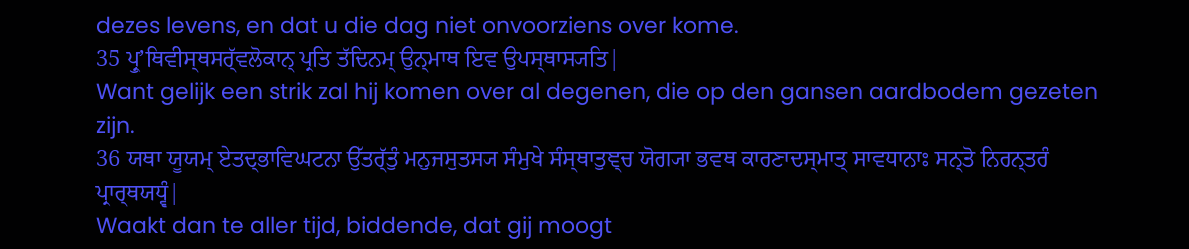dezes levens, en dat u die dag niet onvoorziens over kome.
35 ਪ੍ਰੁʼਥਿਵੀਸ੍ਥਸਰ੍ੱਵਲੋਕਾਨ੍ ਪ੍ਰਤਿ ਤੱਦਿਨਮ੍ ਉਨ੍ਮਾਥ ਇਵ ਉਪਸ੍ਥਾਸ੍ਯਤਿ|
Want gelijk een strik zal hij komen over al degenen, die op den gansen aardbodem gezeten zijn.
36 ਯਥਾ ਯੂਯਮ੍ ਏਤਦ੍ਭਾਵਿਘਟਨਾ ਉੱਤਰ੍ੱਤੁੰ ਮਨੁਜਸੁਤਸ੍ਯ ਸੰਮੁਖੇ ਸੰਸ੍ਥਾਤੁਞ੍ਚ ਯੋਗ੍ਯਾ ਭਵਥ ਕਾਰਣਾਦਸ੍ਮਾਤ੍ ਸਾਵਧਾਨਾਃ ਸਨ੍ਤੋ ਨਿਰਨ੍ਤਰੰ ਪ੍ਰਾਰ੍ਥਯਧ੍ਵੰ|
Waakt dan te aller tijd, biddende, dat gij moogt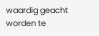waardig geacht worden te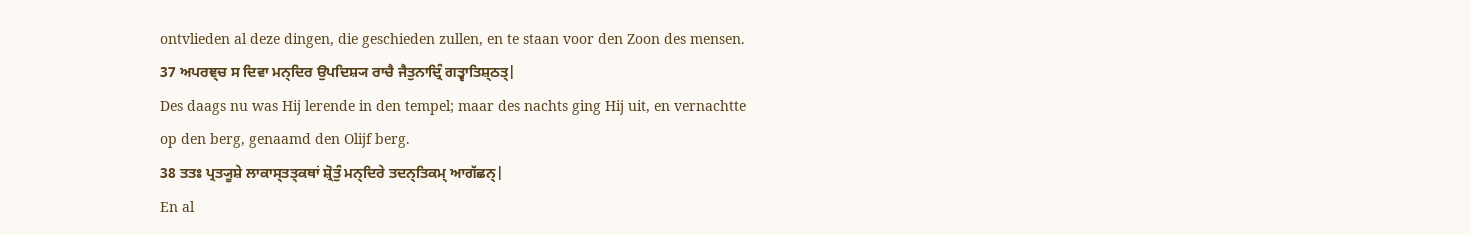ontvlieden al deze dingen, die geschieden zullen, en te staan voor den Zoon des mensen.
37 ਅਪਰਞ੍ਚ ਸ ਦਿਵਾ ਮਨ੍ਦਿਰ ਉਪਦਿਸ਼੍ਯ ਰਾਚੈ ਜੈਤੁਨਾਦ੍ਰਿੰ ਗਤ੍ਵਾਤਿਸ਼੍ਠਤ੍|
Des daags nu was Hij lerende in den tempel; maar des nachts ging Hij uit, en vernachtte op den berg, genaamd den Olijf berg.
38 ਤਤਃ ਪ੍ਰਤ੍ਯੂਸ਼ੇ ਲਾਕਾਸ੍ਤਤ੍ਕਥਾਂ ਸ਼੍ਰੋਤੁੰ ਮਨ੍ਦਿਰੇ ਤਦਨ੍ਤਿਕਮ੍ ਆਗੱਛਨ੍|
En al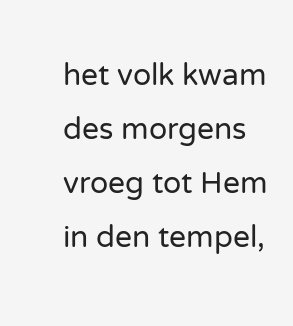het volk kwam des morgens vroeg tot Hem in den tempel,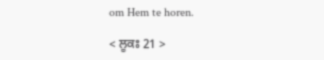om Hem te horen.

< ਲੂਕਃ 21 >